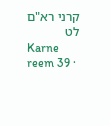קרני רא"ם לט
Karne reem 39 ·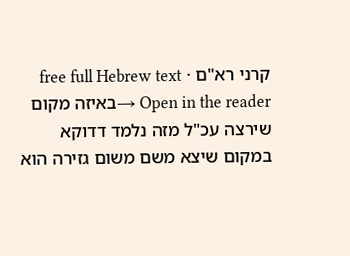קרני רא"ם · free full Hebrew text
Open in the reader →באיזה מקום שירצה עכ"ל מזה נלמד דדוקא במקום שיצא משם משום גזירה הוא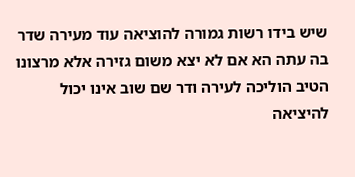שיש בידו רשות גמורה להוציאה עוד מעירה שדר בה עתה הא אם לא יצא משום גזירה אלא מרצונו הטיב הוליכה לעירה ודר שם שוב אינו יכול להיציאה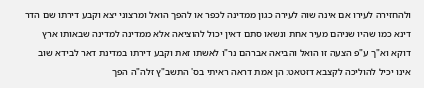ולהחזירה לעירו אם אינה שוה לעירה כגון ממדינה לכפר או להפך הואל ומרצוני יצא וקבע דירתו שם הדר דינא כמו שהיו שניהם מעיר אחת ונשאו סתם דאין יכול להוציאה אלא ממדינה למדינה שבאותו ארץ דוקא וא"ך ע"פ הצעה זו הואל והביאה אברהם נר"ו לאשתו זאת וקבע דירתו במדינת דאר לבידא שוב אינו יכיל להוליכה לקצבא דזטאט: הן אמת דראה ראיתי בס' התשב"ץ זלה"ה הפך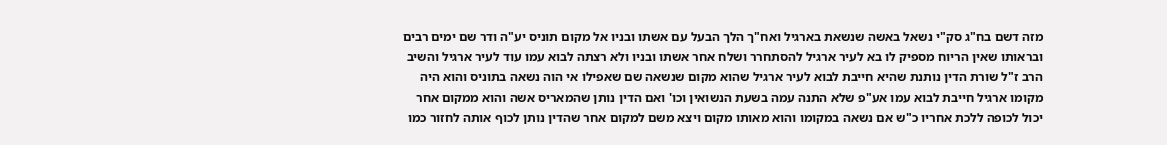מזה דשם בח"ג סק"י נשאל באשה שנשאת בארגיל ואח"ך הלך הבעל עם אשתו ובניו אל מקום תוניס יע"ה ודר שם ימים רבים ובראותו שאין הריוח מספיק לו בא לעיר ארגיל להסתחרר ושלח אחר אשתו ובניו ולא רצתה לבוא עמו עוד לעיר ארגיל והשיב הרב ז"ל שורת הדין נותנת שהיא חייבת לבוא לעיר ארגיל שהוא מקום שנשאה שם שאפילו אי הוה נשאה בתוניס והוא היה מקומו ארגיל חייבת לבוא עמו אע"פ שלא התנה עמה בשעת הנשואין וכו' ואם הדין נותן שהמאריס אשה והוא ממקום אחר יכול לכופה ללכת אחריו כ"ש אם נשאה במקומו והוא מאותו מקום ויצא משם למקום אחר שהדין נותן לכוף אותה לחזור כמו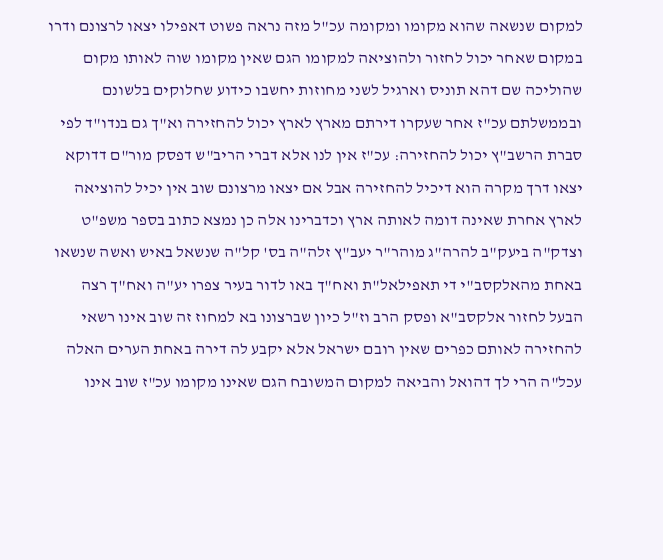למקום שנשאה שהוא מקומו ומקומה עכ"ל מזה נראה פשוט דאפילו יצאו לרצונם ודרו במקום שאחר יכול לחזור ולהוציאה למקומו הגם שאין מקומו שוה לאותו מקום שהוליכה שם דהא תוניס וארגיל לשני מחוזות יחשבו כידוע שחלוקים בלשונם ובממשלתם עכ"ז אחר שעקרו דירתם מארץ לארץ יכול להחזירה וא"ך גם בנדו"ד לפי סברת הרשב"ץ יכול להחזירה: עכ"ז אין לנו אלא דברי הריב"ש דפסק מור"ם דדוקא יצאו דרך מקרה הוא דיכיל להחזירה אבל אם יצאו מרצונם שוב אין יכיל להוציאה לארץ אחרת שאינה דומה לאותה ארץ וכדברינו אלה כן נמצא כתוב בספר משפ"ט וצדק"ה ביעק"ב להרה"ג מוהר"ר יעב"ץ זלה"ה בס' קל"ה שנשאל באיש ואשה שנשאו באחת מהאלקסב"י די תאפילאל"ת ואח"ך באו לדור בעיר צפרו יע"ה ואח"ך רצה הבעל לחזור אלקסב"א ופסק הרב וז"ל כיון שברצונו בא למחוז זה שוב אינו רשאי להחזירה לאותם כפרים שאין רובם ישראל אלא יקבע לה דירה באחת הערים האלה עכל"ה הרי לך דהואל והביאה למקום המשובח הגם שאינו מקומו עכ"ז שוב אינו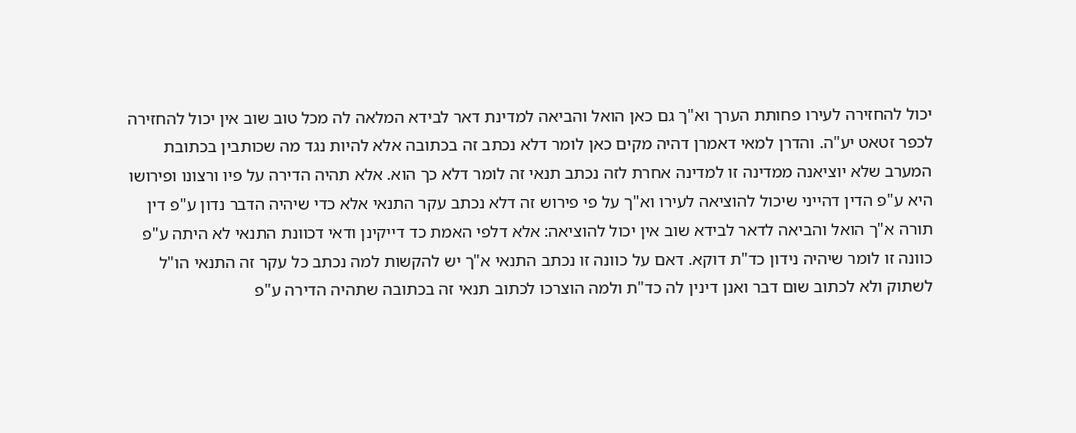יכול להחזירה לעירו פחותת הערך וא"ך גם כאן הואל והביאה למדינת דאר לבידא המלאה לה מכל טוב שוב אין יכול להחזירה לכפר זטאט יע"ה. והדרן למאי דאמרן דהיה מקים כאן לומר דלא נכתב זה בכתובה אלא להיות נגד מה שכותבין בכתובת המערב שלא יוציאנה ממדינה זו למדינה אחרת לזה נכתב תנאי זה לומר דלא כך הוא. אלא תהיה הדירה על פיו ורצונו ופירושו היא ע"פ הדין דהייני שיכול להוציאה לעירו וא"ך על פי פירוש זה דלא נכתב עקר התנאי אלא כדי שיהיה הדבר נדון ע"פ דין תורה א"ך הואל והביאה לדאר לבידא שוב אין יכול להוציאה: אלא דלפי האמת כד דייקינן ודאי דכוונת התנאי לא היתה ע"פ כוונה זו לומר שיהיה נידון כד"ת דוקא. דאם על כוונה זו נכתב התנאי א"ך יש להקשות למה נכתב כל עקר זה התנאי הו"ל לשתוק ולא לכתוב שום דבר ואנן דינין לה כד"ת ולמה הוצרכו לכתוב תנאי זה בכתובה שתהיה הדירה ע"פ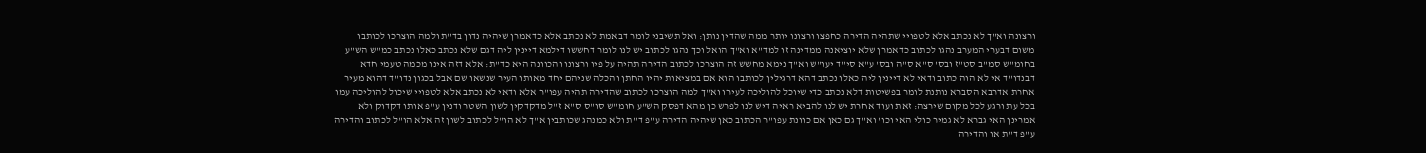ורצונה וא"ך לא נכתב אלא לטפויי שתהיה הדירה כחפצו ורצונו יותר ממה שהדין נותן: ואל תשיבני לומר דבאמת לא נכתב אלא כדאמרן שיהיה נדון בד"ת ולמה הוצרכו לכותבו משום דבערי המערב נהגו לכתוב כדאמרן שלא יוציאנה ממדינה זו למד"א וא"ך הואל וכך נהגו לכתוב יש לנו לומר דחששו דילמא דיינין ליה דגם שלא נכתב כאלו נכתב כמ"ש הש"ע בחומ"ש סמ"ב סט"ז ובס' ס"א ס"ה ובס' ע"א סי"ד יעו"ש וא"ך נימא מחשש זה הוצרכו לכתוב הדירה תהיה על פיו ורצונו והכוונה היא כד"ת: אלא דזה אינו מכמה טעמי חדא דבנדו"ד אי לא הוה כתוב ודאי לא דיינין ליה כאלו נכתב דהא דרגילין לכותבו הוא אם במציאות יהיו החתן והכלה שניהם יחד מאותו העיר שנשאו שם אבל בכגון נדו"ד דהוא מעיר אחרת אדרבא הסברא נותנת לומר בפשיטות דלא נכתב כדי שיוכל להוליכה לעירו וא"ך למה הוצרכו לכתוב שהדירה תהיה עפו"ר אלא ודאי לא נכתב אלא לטפויי שיכול להוליכה עמו בכל עת ורגע לכל מקום שירצה: זאת ועוד אחרת יש לנו להביא ראיה דיש לנו לפרש כן מהא דפסק הש"ע חומ"ש סו"ס ס"א ז"ל מדקדקין לשון השטר ודנין ע"פ אותו דקדוק ולא אמרינן האי גברא לא גמיר כולי האי וכו' וא"ך גם כאן אם כוונת עפו"ר הכתוב כאן שיהיה הדירה ע"פ ד"ת ולא כמנהג שכותבין א"ך לא הו"ל לכתוב לשון זה אלא הו"ל לכתוב והדירה ע"פ ד"ת או והדירה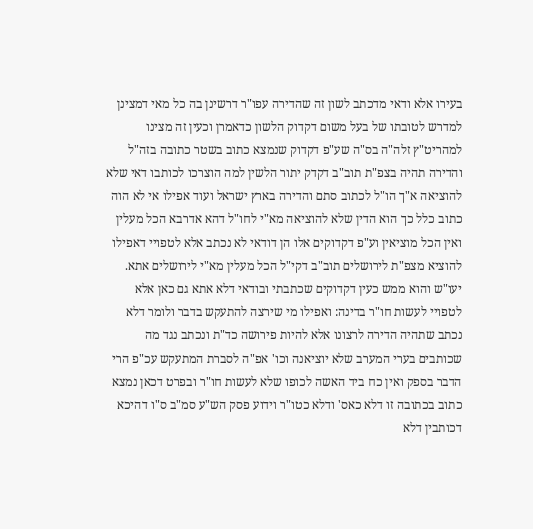בעירו אלא ודאי מדכתב לשון זה שהדירה עפו"ר דרשינן בה כל מאי דמצינן למדרש לטובתו של בעל משום דקדוק הלשון כדאמרן וכעין זה מצינו למהריט"ץ זלה"ה בס"ה שע"פ דקדוק שנמצא כתוב בשטר כתובה בזה"ל והדירה תהיה בצפ"ת תוב"ב דקדק יתור הלשין למה הוצרכו לכותבו דאי שלא להוציאה א"ך הו"ל לכתוב סתם והדירה בארץ ישראל ועוד אפילו אי לא הוה כתוב כלל כך הוא הדין שלא להוציאה מא"י לחו"ל דהא אדרבא הכל מעלין ואין הכל מוציאין וע"פ דקדוקים אלו הן דודאי לא נכתב אלא לטפויי דאפילו להוציא מצפ"ת לירושלים תוב"ב דקי"ל הכל מעלין מא"י לירושלים אתא. יעו"ש והוא ממש כעין דקדוקים שכתבתי ובודאי דלא אתא גם כאן אלא לטפויי לעשות חו"ר בדינה: ואפילו מי שירצה להתעקש בדבר ולומר דלא נכתב שתהיה הדירה לרצונו אלא להיות פירושה כד"ת ונכתב נגד מה שכותבים בערי המערב שלא יוציאנה וכו' אפ"ה לסברת המתעקש עכ"פ הרי הדבר בספק ואין כח ביד האשה לכופו שלא לעשות חו"ר ובפרט דכאן נמצא כתוב בכתובה זו דלא כאס' ודלא כטו"ר וידוע פסק הש"ע סמ"ב ס"ו דהיכא דכותבין דלא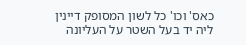כאס' וכו' כל לשון המסופק דיינין ליה יד בעל השטר על העליונה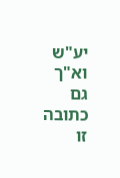יע"ש וא"ך גם כתובה זו